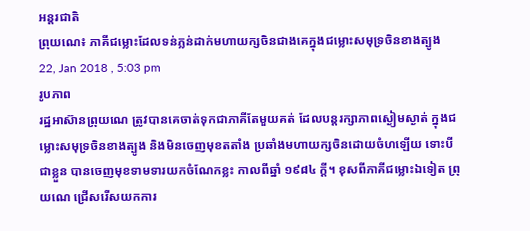អន្តរជាតិ
ព្រុយណេ៖ ភាគីជម្លោះដែលទន់ភ្លន់ដាក់មហាយក្សចិនជាងគេក្នុងជម្លោះសមុទ្រចិនខាងត្បូង
22, Jan 2018 , 5:03 pm
រូបភាព
រដ្ឋអាស៊ានព្រុយណេ ត្រូវបានគេចាត់ទុកជាភាគីតែមួយគត់ ដែលបន្តរក្សាភាពស្ងៀមស្ងាត់ ក្នុងជម្លោះសមុទ្រចិនខាងត្បូង និងមិនចេញមុខតតាំង ប្រឆាំងមហាយក្សចិនដោយចំហឡើយ ទោះបីជាខ្លួន បានចេញមុខទាមទារយកចំណែកខ្លះ កាលពីឆ្នាំ ១៩៨៤ ក្តី។ ខុសពីភាគីជម្លោះឯទៀត ព្រុយណេ ជ្រើសរើសយកការ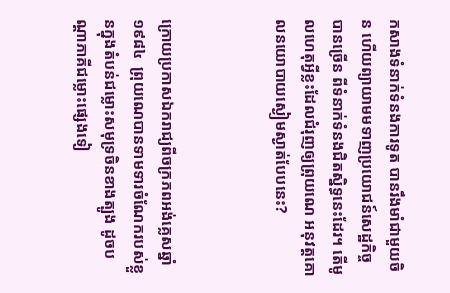កសាងទំនាក់ទំនងការទូត បានរឹងមាំជាមួយចិន ហើយព្យាយាមមទាញប្រយោជន៍សេដ្ឋកិច្ចបានច្រើន ពីទំនាក់ទំនងជិតស្និទ្ធនេះដែរ។ តើមូលហេតុអ្វីខ្លះដែលជំរុញឲ្យព្រុយណេ អនុវត្តគោលនយោបាយស្ងៀមស្ងាត់បែបនេះ?



ក្រោយប្រកាសឯករាជ្យពីចក្រភពអង់គ្លេសឆ្នាំ១៩៨៤  ព្រុយណេបានទាមទារចំណែករបស់ខ្លួនក្នុងតំបន់ជម្លោះសមុទ្រចិនខាងត្បូង ដូចបណ្តាភាគីជម្លោះផ្សេងទៀ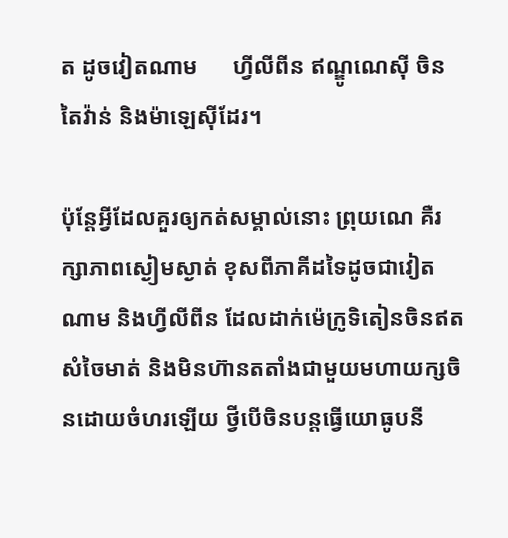ត ដូចវៀតណាម      ហ្វីលីពីន ឥណ្ឌូណេស៊ី ចិន តៃវ៉ាន់ និងម៉ាឡេស៊ីដែរ។

ប៉ុន្តែអ្វីដែលគួរឲ្យកត់សម្គាល់នោះ ព្រុយណេ គឺរក្សាភាពស្ងៀមស្ងាត់ ខុសពីភាគីដទៃដូចជាវៀតណាម និងហ្វីលីពីន ដែលដាក់ម៉េក្រូទិតៀនចិនឥតសំចៃមាត់ និងមិនហ៊ានតតាំងជាមួយមហាយក្សចិនដោយចំហរឡើយ ថ្វីបើចិនបន្តធ្វើយោធូបនី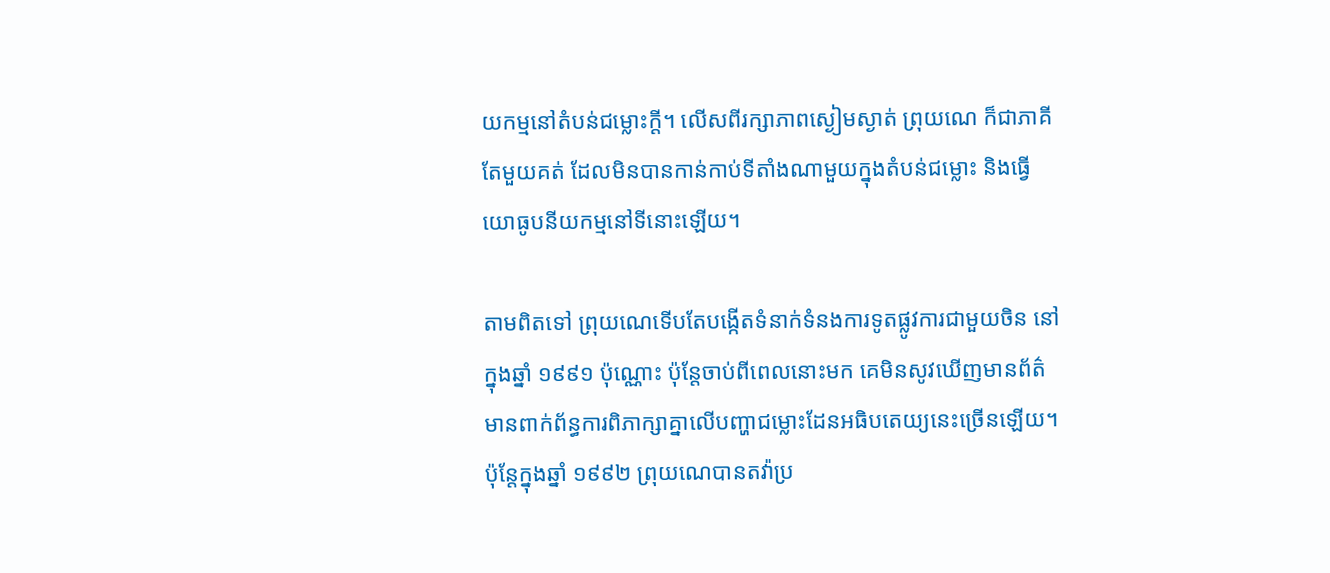យកម្មនៅតំបន់ជម្លោះក្តី។ លើសពីរក្សាភាពស្ងៀមស្ងាត់ ព្រុយណេ ក៏ជាភាគីតែមួយគត់ ដែលមិនបានកាន់កាប់ទីតាំងណាមួយក្នុងតំបន់ជម្លោះ និងធ្វើយោធូបនីយកម្មនៅទីនោះឡើយ។

តាមពិតទៅ ព្រុយណេទើបតែបង្កើតទំនាក់ទំនងការទូតផ្លូវការជាមួយចិន នៅក្នុងឆ្នាំ ១៩៩១ ប៉ុណ្ណោះ ប៉ុន្តែចាប់ពីពេលនោះមក គេមិនសូវឃើញមានព័ត៌មានពាក់ព័ន្ធការពិភាក្សាគ្នាលើបញ្ហាជម្លោះដែនអធិបតេយ្យនេះច្រើនឡើយ។ ប៉ុន្តែក្នុងឆ្នាំ ១៩៩២ ព្រុយណេបានតវ៉ាប្រ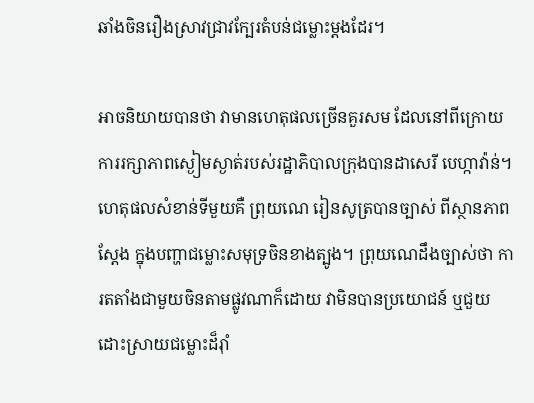ឆាំងចិនរឿងស្រាវជ្រាវក្បែរតំបន់ជម្លោះម្តងដែរ។

អាចនិយាយបានថា វាមានហេតុផលច្រើនគួរសម ដែលនៅពីក្រោយការរក្សាភាពស្ងៀមស្ងាត់របស់រដ្ឋាភិបាលក្រុងបានដាសេរី បេហ្កាវ៉ាន់។ ហេតុផលសំខាន់ទីមួយគឺ ព្រុយណេ រៀនសូត្របានច្បាស់ ពីស្ថានភាពស្តែង ក្នុងបញ្ហាជម្លោះសមុទ្រចិនខាងត្បូង។ ព្រុយណេដឹងច្បាស់ថា ការតតាំងជាមួយចិនតាមផ្លូវណាក៏ដោយ វាមិនបានប្រយោជន៍ ឬជួយដោះស្រាយជម្លោះដ៏រ៉ាំ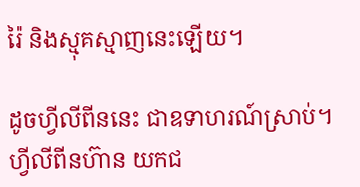រ៉ៃ និងស្មុគស្មាញនេះឡើយ។

ដូចហ្វីលីពីននេះ ជាឧទាហរណ៍ស្រាប់។ ហ្វីលីពីនហ៊ាន យកជ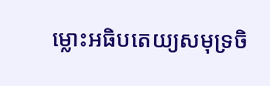ម្លោះអធិបតេយ្យសមុទ្រចិ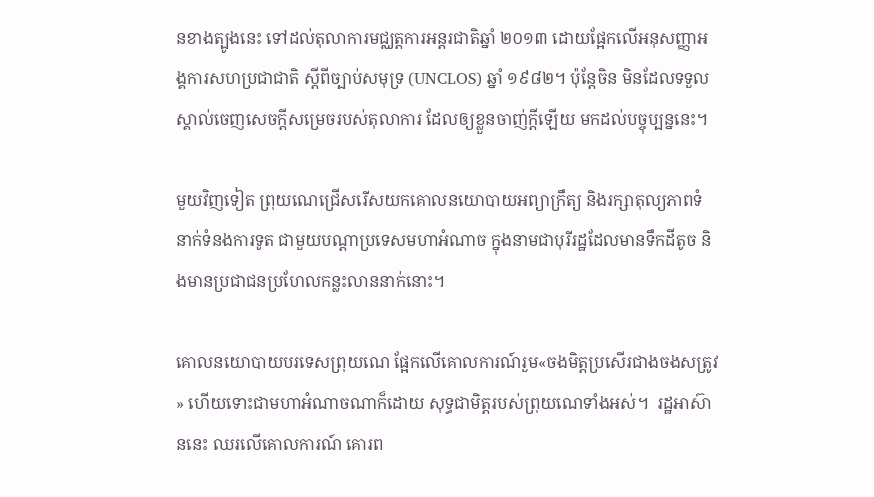នខាងត្បូងនេះ ទៅដល់តុលាការមជ្ឈត្តការអន្តរជាតិឆ្នាំ ២០១៣ ដោយផ្អែកលើអនុសញ្ញាអង្គការសហប្រជាជាតិ ស្តីពីច្បាប់សមុទ្រ (UNCLOS) ឆ្នាំ ១៩៨២។ ប៉ុន្តែចិន មិនដែលទទួលស្គាល់ចេញសេចក្តីសម្រេចរបស់តុលាការ ដែលឲ្យខ្លួនចាញ់ក្តីឡើយ មកដល់បច្ចុប្បន្ននេះ។

មួយវិញទៀត ព្រុយណេជ្រើសរើសយកគោលនយោបាយអព្យាក្រឹត្យ និងរក្សាតុល្យភាពទំនាក់ទំនងការទូត ជាមួយបណ្តាប្រទេសមហាអំណាច ក្នុងនាមជាបុរីរដ្ឋដែលមានទឹកដីតូច និងមានប្រជាជនប្រហែលកន្លះលាននាក់នោះ។

គោលនយោបាយបរទេសព្រុយណេ ផ្អែកលើគោលការណ៍រួម«ចងមិត្តប្រសើរជាងចងសត្រូវ» ហើយទោះជាមហាអំណាចណាក៏ដោយ សុទ្ធជាមិត្តរបស់ព្រុយណេទាំងអស់។  រដ្ឋអាស៊ាននេះ ឈរលើគោលការណ៍ គោរព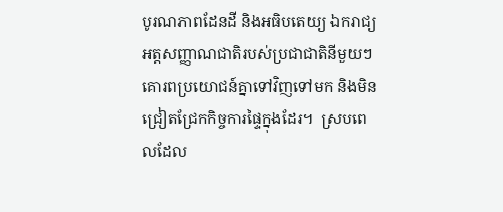បូរណភាពដែនដី និងអធិបតេយ្យ ឯករាជ្យ អត្តសញ្ញាណជាតិរបស់ប្រជាជាតិនីមួយៗ  គោរពប្រយោជន៍គ្នាទៅវិញទៅមក និងមិនជ្រៀតជ្រែកកិច្ចការផ្ទៃក្នុងដែរ។  ស្របពេលដែល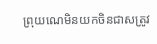ព្រុយណេមិនយកចិនជាសត្រូវ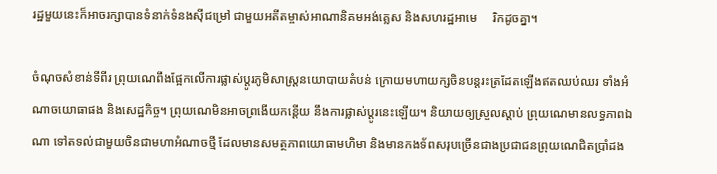រដ្ឋមួយនេះក៏អាចរក្សាបានទំនាក់ទំនងស៊ីជម្រៅ ជាមួយអតីតម្ចាស់អាណានិគមអង់គ្លេស និងសហរដ្ឋអាមេ     រិកដូចគ្នា។

ចំណុចសំខាន់ទីពីរ ព្រុយណេពឹងផ្អែកលើការផ្លាស់ប្តូរភូមិសាស្ត្រនយោបាយតំបន់ ក្រោយមហាយក្សចិនបន្តរះត្រដែតឡើងឥតឈប់ឈរ ទាំងអំណាចយោធាផង និងសេដ្ឋកិច្ច។ ព្រុយណេមិនអាចព្រងើយកន្តើយ នឹងការផ្លាស់ប្តូរនេះឡើយ។ និយាយឲ្យស្រួលស្តាប់ ព្រុយណេមានលទ្ធភាពឯណា ទៅតទល់ជាមួយចិនជាមហាអំណាចថ្មី ដែលមានសមត្ថភាពយោធាមហិមា និងមានកងទ័ពសរុបច្រើនជាងប្រជាជនព្រុយណេជិតប្រាំដង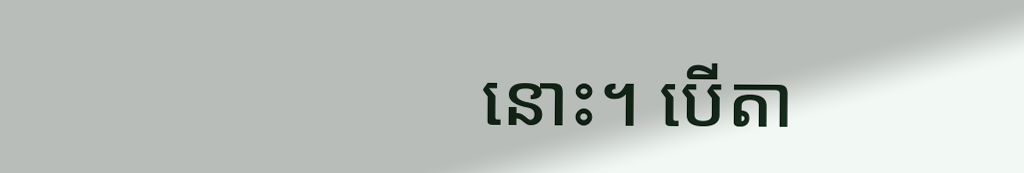នោះ។ បើតា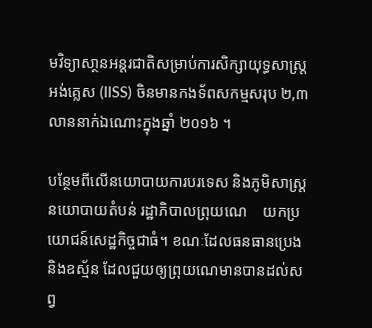មវិទ្យាសា្ថនអន្តរជាតិសម្រាប់ការសិក្សាយុទ្ធសាស្ត្រអង់គ្លេស (IISS) ចិនមានកងទ័ពសកម្មសរុប ២,៣ លាននាក់ឯណោះក្នុងឆ្នាំ ២០១៦ ។

បន្ថែមពីលើនយោបាយការបរទេស និងភូមិសាស្ត្រនយោបាយតំបន់ រដ្ឋាភិបាលព្រុយណេ    យកប្រយោជន៍សេដ្ឋកិច្ចជាធំ។ ខណៈដែលធនធានប្រេង និងឧស្ម័ន ដែលជួយឲ្យព្រុយណេមានបានដល់សព្វ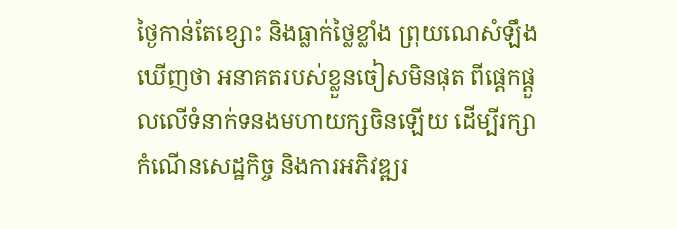ថ្ងៃកាន់តែខ្សោះ និងធ្លាក់ថ្លៃខ្លាំង ព្រុយណេសំឡឹងឃើញថា អនាគតរបស់ខ្លួនចៀសមិនផុត ពីផ្តេកផ្តួលលើទំនាក់ទនងមហាយក្សចិនឡើយ ដើម្បីរក្សាកំណើនសេដ្ឋកិច្ច និងការអភិវឌ្ឍរ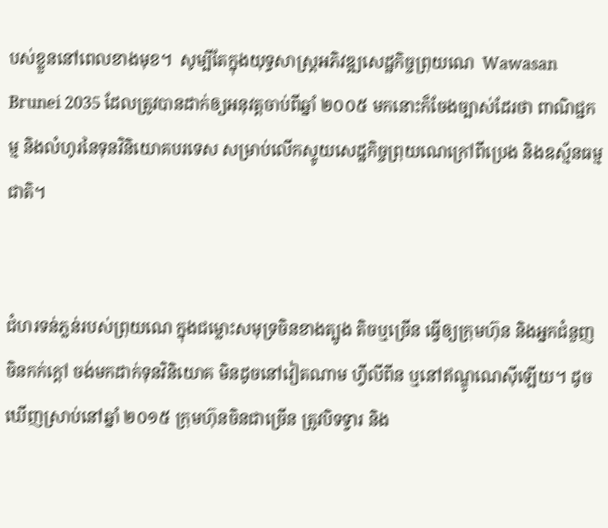បស់ខ្លួននៅពេលខាងមុខ។  សូម្បីតែក្នុងយុទ្ធសាស្ត្រអភិវឌ្ឍសេដ្ឋកិច្ចព្រុយណេ  Wawasan Brunei 2035 ដែលត្រូវបានដាក់ឲ្យអនុវត្តចាប់ពីឆ្នាំ ២០០៥ មកនោះក៏ចែងច្បាស់ដែរថា ពាណិជ្ជកម្ម និងលំហូរនៃទុនវិនិយោគបរទេស សម្រាប់លើកស្ទូយសេដ្ឋកិច្ចព្រុយណេក្រៅពីប្រេង និងឧស្ម័នធម្មជាតិ។


ជំហរទន់ភ្លន់របស់ព្រុយណេ ក្នុងជម្លោះសមុទ្រចិនខាងត្បូង តិចឬច្រើន ធ្វើឲ្យក្រុមហ៊ុន និងអ្នកជំនួញចិនកក់ក្តៅ ចង់មកដាក់ទុនវិនិយោគ មិនដូចនៅវៀតណាម ហ្វីលីពីន ឬនៅឥណ្ឌូណេស៊ីឡើយ។ ដូចឃើញស្រាប់នៅឆ្នាំ ២០១៥ ក្រុមហ៊ុនចិនជាច្រើន ត្រូវបិទទ្វារ និង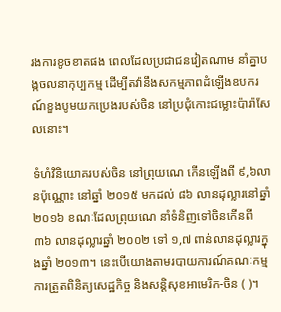រងការខូចខាតផង ពេលដែលប្រជាជនវៀតណាម នាំគ្នាបង្កចលនាកុប្បកម្ម ដើម្បីតវ៉ានឹងសកម្មភាពដំឡើងឧបករណ៍ខួងបូមយកប្រេងរបស់ចិន នៅប្រជុំកោះជម្លោះប៉ារ៉ាសែលនោះ។

ទំហំវិនិយោគរបស់ចិន នៅព្រុយណេ កើនឡើងពី ៩,៦លានប៉ុណ្ណោះ នៅឆ្នាំ ២០១៥ មកដល់ ៨៦ លានដុល្លារនៅឆ្នាំ ២០១៦ ខណៈដែលព្រុយណេ នាំទំនិញទៅចិនកើនពី ៣៦ លានដុល្លារឆ្នាំ ២០០២ ទៅ ១,៧ ពាន់លានដុល្លារក្នុងឆ្នាំ ២០១៣។ នេះបើយោងតាមរបាយការណ៍គណៈកម្មការត្រួតពិនិត្យសេដ្ឋកិច្ច និងសន្តិសុខអាមេរិក-ចិន ( )។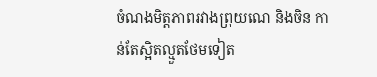ចំណងមិត្តភាពរវាងព្រុយណេ និងចិន កាន់តែស្អិតល្មួតថែមទៀត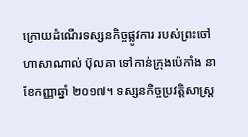ក្រោយដំណើរទស្សនកិច្ចផ្លូវការ របស់ព្រះចៅ ហាសាណាល់ ប៊ុលគា ទៅកាន់ក្រុងប៉េកាំង នាខែកញ្ញាឆ្នាំ ២០១៧។ ទស្សនកិច្ចប្រវត្តិសាស្ត្រ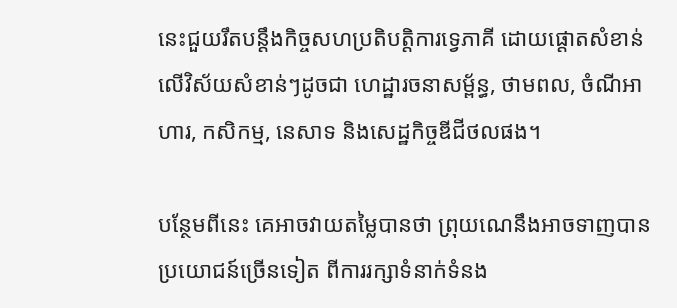នេះជួយរឹតបន្តឹងកិច្ចសហប្រតិបត្តិការទ្វេភាគី ដោយផ្តោតសំខាន់លើវិស័យសំខាន់ៗដូចជា ហេដ្ឋារចនាសម្ព័ន្ធ, ថាមពល, ចំណីអាហារ, កសិកម្ម, នេសាទ និងសេដ្ឋកិច្ចឌីជីថលផង។

បន្ថែមពីនេះ គេអាចវាយតម្លៃបានថា ព្រុយណេនឹងអាចទាញបានប្រយោជន៍ច្រើនទៀត ពីការរក្សាទំនាក់ទំនង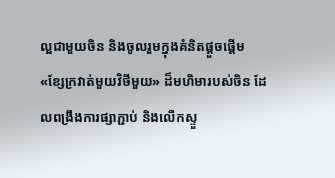ល្អជាមួយចិន និងចូលរួមក្នុងគំនិតផ្តួចផ្តើម «ខ្សែក្រវាត់មួយវិថីមួយ» ដ៏មហិមារបស់ចិន ដែលពង្រឹងការផ្សាភ្ជាប់ និងលើកស្ទួ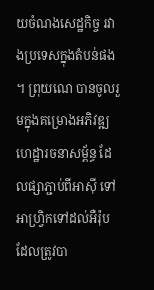យចំណងសេដ្ឋកិច្ច រវាងប្រទេសក្នុងតំបន់ផង។ ព្រុយណេ បានចូលរួមក្នុងគម្រោងអភិវឌ្ឍហេដ្ឋារចនាសម្ព័ន្ធ ដែលផ្សាភ្ជាប់ពីអាស៊ី ទៅអាហ្វ្រិកទៅដល់អឺរ៉ុប ដែលត្រូវបា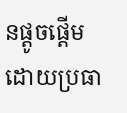នផ្តូចផ្តើមដោយប្រធា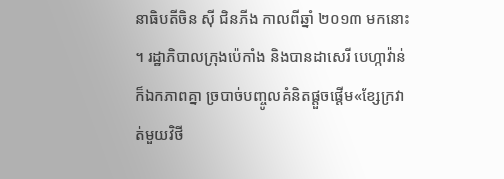នាធិបតីចិន ស៊ី ជិនភីង កាលពីឆ្នាំ ២០១៣ មកនោះ។ រដ្ឋាភិបាលក្រុងប៉េកាំង និងបានដាសេរី បេហ្កាវ៉ាន់ ក៏ឯកភាពគ្នា ច្របាច់បញ្ចូលគំនិតផ្តួចផ្តើម«ខ្សែក្រវាត់មួយវិថី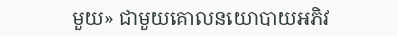មួយ» ជាមួយគោលនយោបាយអភិវ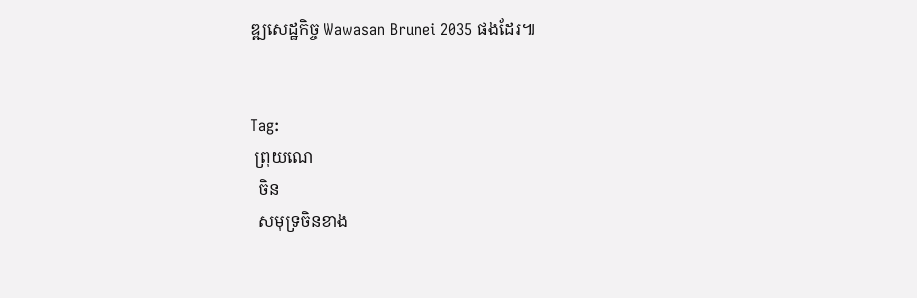ឌ្ឍសេដ្ឋកិច្ច Wawasan Brunei 2035 ផងដែរ៕


Tag:
 ព្រុយណេ
  ចិន
  សមុទ្រចិនខាង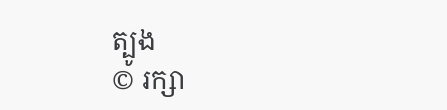ត្បូង
© រក្សា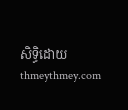សិទ្ធិដោយ thmeythmey.com